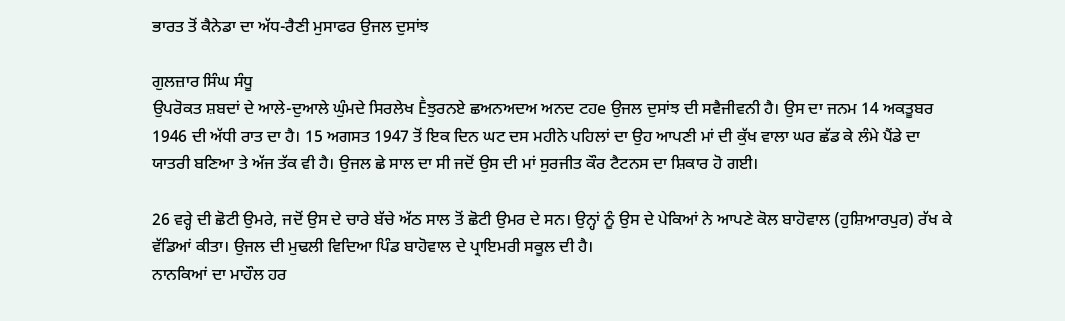ਭਾਰਤ ਤੋਂ ਕੈਨੇਡਾ ਦਾ ਅੱਧ-ਰੈਣੀ ਮੁਸਾਫਰ ਉਜਲ ਦੁਸਾਂਝ

ਗੁਲਜ਼ਾਰ ਸਿੰਘ ਸੰਧੂ
ਉਪਰੋਕਤ ਸ਼ਬਦਾਂ ਦੇ ਆਲੇ-ਦੁਆਲੇ ਘੁੰਮਦੇ ਸਿਰਲੇਖ Ḕਝੁਰਨਏ ਛਅਨਅਦਅ ਅਨਦ ਟਹe ਉਜਲ ਦੁਸਾਂਝ ਦੀ ਸਵੈਜੀਵਨੀ ਹੈ। ਉਸ ਦਾ ਜਨਮ 14 ਅਕਤੂਬਰ 1946 ਦੀ ਅੱਧੀ ਰਾਤ ਦਾ ਹੈ। 15 ਅਗਸਤ 1947 ਤੋਂ ਇਕ ਦਿਨ ਘਟ ਦਸ ਮਹੀਨੇ ਪਹਿਲਾਂ ਦਾ ਉਹ ਆਪਣੀ ਮਾਂ ਦੀ ਕੁੱਖ ਵਾਲਾ ਘਰ ਛੱਡ ਕੇ ਲੰਮੇ ਪੈਂਡੇ ਦਾ ਯਾਤਰੀ ਬਣਿਆ ਤੇ ਅੱਜ ਤੱਕ ਵੀ ਹੈ। ਉਜਲ ਛੇ ਸਾਲ ਦਾ ਸੀ ਜਦੋਂ ਉਸ ਦੀ ਮਾਂ ਸੁਰਜੀਤ ਕੌਰ ਟੈਟਨਸ ਦਾ ਸ਼ਿਕਾਰ ਹੋ ਗਈ।

26 ਵਰ੍ਹੇ ਦੀ ਛੋਟੀ ਉਮਰੇ, ਜਦੋਂ ਉਸ ਦੇ ਚਾਰੇ ਬੱਚੇ ਅੱਠ ਸਾਲ ਤੋਂ ਛੋਟੀ ਉਮਰ ਦੇ ਸਨ। ਉਨ੍ਹਾਂ ਨੂੰ ਉਸ ਦੇ ਪੇਕਿਆਂ ਨੇ ਆਪਣੇ ਕੋਲ ਬਾਹੋਵਾਲ (ਹੁਸ਼ਿਆਰਪੁਰ) ਰੱਖ ਕੇ ਵੱਡਿਆਂ ਕੀਤਾ। ਉਜਲ ਦੀ ਮੁਢਲੀ ਵਿਦਿਆ ਪਿੰਡ ਬਾਹੋਵਾਲ ਦੇ ਪ੍ਰਾਇਮਰੀ ਸਕੂਲ ਦੀ ਹੈ।
ਨਾਨਕਿਆਂ ਦਾ ਮਾਹੌਲ ਹਰ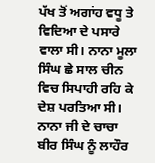ਪੱਖ ਤੋਂ ਅਗਾਂਹ ਵਧੂ ਤੇ ਵਿਦਿਆ ਦੇ ਪਸਾਰੇ ਵਾਲਾ ਸੀ। ਨਾਨਾ ਮੂਲਾ ਸਿੰਘ ਛੇ ਸਾਲ ਚੀਨ ਵਿਚ ਸਿਪਾਹੀ ਰਹਿ ਕੇ ਦੇਸ਼ ਪਰਤਿਆ ਸੀ। ਨਾਨਾ ਜੀ ਦੇ ਚਾਚਾ ਬੀਰ ਸਿੰਘ ਨੂੰ ਲਾਹੌਰ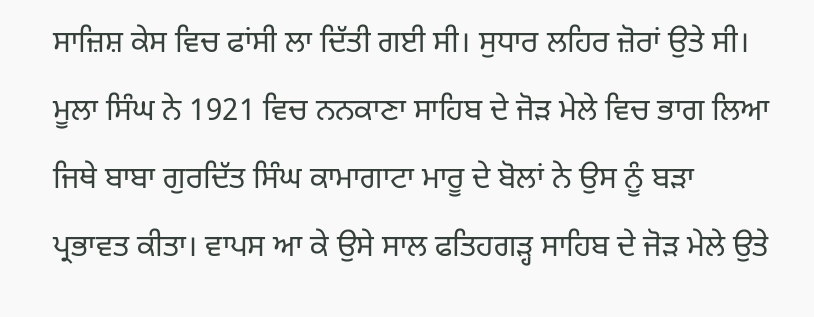ਸਾਜ਼ਿਸ਼ ਕੇਸ ਵਿਚ ਫਾਂਸੀ ਲਾ ਦਿੱਤੀ ਗਈ ਸੀ। ਸੁਧਾਰ ਲਹਿਰ ਜ਼ੋਰਾਂ ਉਤੇ ਸੀ। ਮੂਲਾ ਸਿੰਘ ਨੇ 1921 ਵਿਚ ਨਨਕਾਣਾ ਸਾਹਿਬ ਦੇ ਜੋੜ ਮੇਲੇ ਵਿਚ ਭਾਗ ਲਿਆ ਜਿਥੇ ਬਾਬਾ ਗੁਰਦਿੱਤ ਸਿੰਘ ਕਾਮਾਗਾਟਾ ਮਾਰੂ ਦੇ ਬੋਲਾਂ ਨੇ ਉਸ ਨੂੰ ਬੜਾ ਪ੍ਰਭਾਵਤ ਕੀਤਾ। ਵਾਪਸ ਆ ਕੇ ਉਸੇ ਸਾਲ ਫਤਿਹਗੜ੍ਹ ਸਾਹਿਬ ਦੇ ਜੋੜ ਮੇਲੇ ਉਤੇ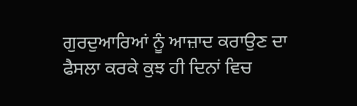ਗੁਰਦੁਆਰਿਆਂ ਨੂੰ ਆਜ਼ਾਦ ਕਰਾਉਣ ਦਾ ਫੈਸਲਾ ਕਰਕੇ ਕੁਝ ਹੀ ਦਿਨਾਂ ਵਿਚ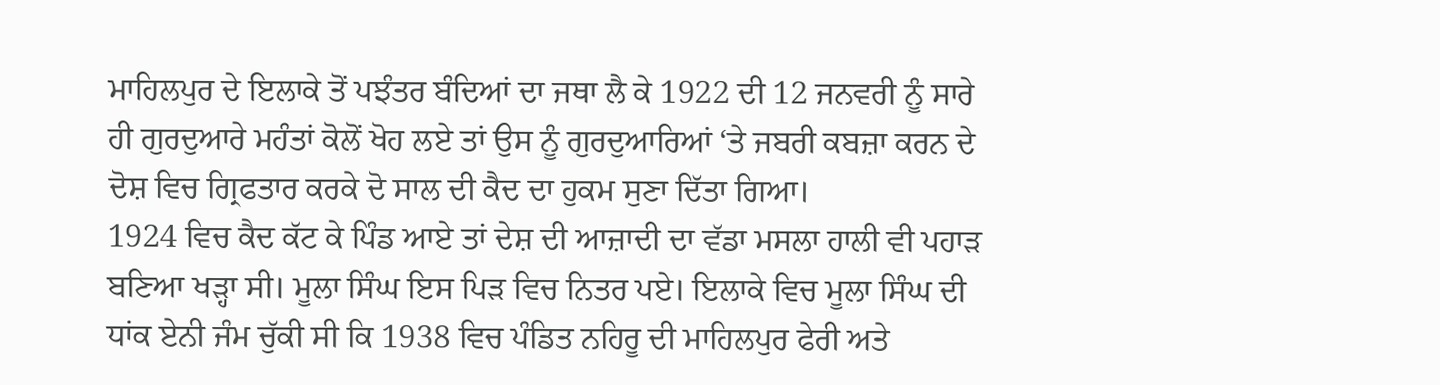ਮਾਹਿਲਪੁਰ ਦੇ ਇਲਾਕੇ ਤੋਂ ਪਝੰਤਰ ਬੰਦਿਆਂ ਦਾ ਜਥਾ ਲੈ ਕੇ 1922 ਦੀ 12 ਜਨਵਰੀ ਨੂੰ ਸਾਰੇ ਹੀ ਗੁਰਦੁਆਰੇ ਮਹੰਤਾਂ ਕੋਲੋਂ ਖੋਹ ਲਏ ਤਾਂ ਉਸ ਨੂੰ ਗੁਰਦੁਆਰਿਆਂ ‘ਤੇ ਜਬਰੀ ਕਬਜ਼ਾ ਕਰਨ ਦੇ ਦੋਸ਼ ਵਿਚ ਗ੍ਰਿਫਤਾਰ ਕਰਕੇ ਦੋ ਸਾਲ ਦੀ ਕੈਦ ਦਾ ਹੁਕਮ ਸੁਣਾ ਦਿੱਤਾ ਗਿਆ।
1924 ਵਿਚ ਕੈਦ ਕੱਟ ਕੇ ਪਿੰਡ ਆਏ ਤਾਂ ਦੇਸ਼ ਦੀ ਆਜ਼ਾਦੀ ਦਾ ਵੱਡਾ ਮਸਲਾ ਹਾਲੀ ਵੀ ਪਹਾੜ ਬਣਿਆ ਖੜ੍ਹਾ ਸੀ। ਮੂਲਾ ਸਿੰਘ ਇਸ ਪਿੜ ਵਿਚ ਨਿਤਰ ਪਏ। ਇਲਾਕੇ ਵਿਚ ਮੂਲਾ ਸਿੰਘ ਦੀ ਧਾਂਕ ਏਨੀ ਜੰਮ ਚੁੱਕੀ ਸੀ ਕਿ 1938 ਵਿਚ ਪੰਡਿਤ ਨਹਿਰੂ ਦੀ ਮਾਹਿਲਪੁਰ ਫੇਰੀ ਅਤੇ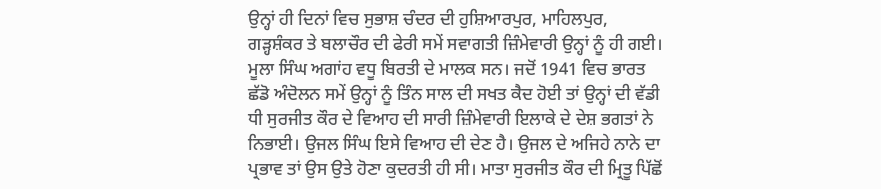ਉਨ੍ਹਾਂ ਹੀ ਦਿਨਾਂ ਵਿਚ ਸੁਭਾਸ਼ ਚੰਦਰ ਦੀ ਹੁਸ਼ਿਆਰਪੁਰ, ਮਾਹਿਲਪੁਰ, ਗੜ੍ਹਸ਼ੰਕਰ ਤੇ ਬਲਾਚੌਰ ਦੀ ਫੇਰੀ ਸਮੇਂ ਸਵਾਗਤੀ ਜ਼ਿੰਮੇਵਾਰੀ ਉਨ੍ਹਾਂ ਨੂੰ ਹੀ ਗਈ।
ਮੂਲਾ ਸਿੰਘ ਅਗਾਂਹ ਵਧੂ ਬਿਰਤੀ ਦੇ ਮਾਲਕ ਸਨ। ਜਦੋਂ 1941 ਵਿਚ ਭਾਰਤ ਛੱਡੋ ਅੰਦੋਲਨ ਸਮੇਂ ਉਨ੍ਹਾਂ ਨੂੰ ਤਿੰਨ ਸਾਲ ਦੀ ਸਖਤ ਕੈਦ ਹੋਈ ਤਾਂ ਉਨ੍ਹਾਂ ਦੀ ਵੱਡੀ ਧੀ ਸੁਰਜੀਤ ਕੌਰ ਦੇ ਵਿਆਹ ਦੀ ਸਾਰੀ ਜ਼ਿੰਮੇਵਾਰੀ ਇਲਾਕੇ ਦੇ ਦੇਸ਼ ਭਗਤਾਂ ਨੇ ਨਿਭਾਈ। ਉਜਲ ਸਿੰਘ ਇਸੇ ਵਿਆਹ ਦੀ ਦੇਣ ਹੈ। ਉਜਲ ਦੇ ਅਜਿਹੇ ਨਾਨੇ ਦਾ ਪ੍ਰਭਾਵ ਤਾਂ ਉਸ ਉਤੇ ਹੋਣਾ ਕੁਦਰਤੀ ਹੀ ਸੀ। ਮਾਤਾ ਸੁਰਜੀਤ ਕੌਰ ਦੀ ਮ੍ਰਿਤੂ ਪਿੱਛੋਂ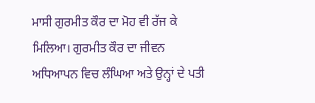ਮਾਸੀ ਗੁਰਮੀਤ ਕੌਰ ਦਾ ਮੋਹ ਵੀ ਰੱਜ ਕੇ ਮਿਲਿਆ। ਗੁਰਮੀਤ ਕੌਰ ਦਾ ਜੀਵਨ ਅਧਿਆਪਨ ਵਿਚ ਲੰਘਿਆ ਅਤੇ ਉਨ੍ਹਾਂ ਦੇ ਪਤੀ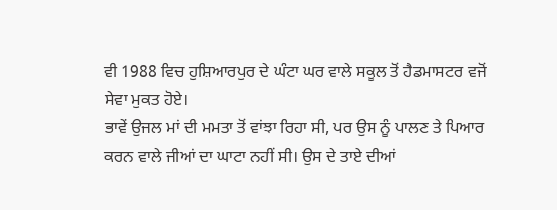ਵੀ 1988 ਵਿਚ ਹੁਸ਼ਿਆਰਪੁਰ ਦੇ ਘੰਟਾ ਘਰ ਵਾਲੇ ਸਕੂਲ ਤੋਂ ਹੈਡਮਾਸਟਰ ਵਜੋਂ ਸੇਵਾ ਮੁਕਤ ਹੋਏ।
ਭਾਵੇਂ ਉਜਲ ਮਾਂ ਦੀ ਮਮਤਾ ਤੋਂ ਵਾਂਝਾ ਰਿਹਾ ਸੀ, ਪਰ ਉਸ ਨੂੰ ਪਾਲਣ ਤੇ ਪਿਆਰ ਕਰਨ ਵਾਲੇ ਜੀਆਂ ਦਾ ਘਾਟਾ ਨਹੀਂ ਸੀ। ਉਸ ਦੇ ਤਾਏ ਦੀਆਂ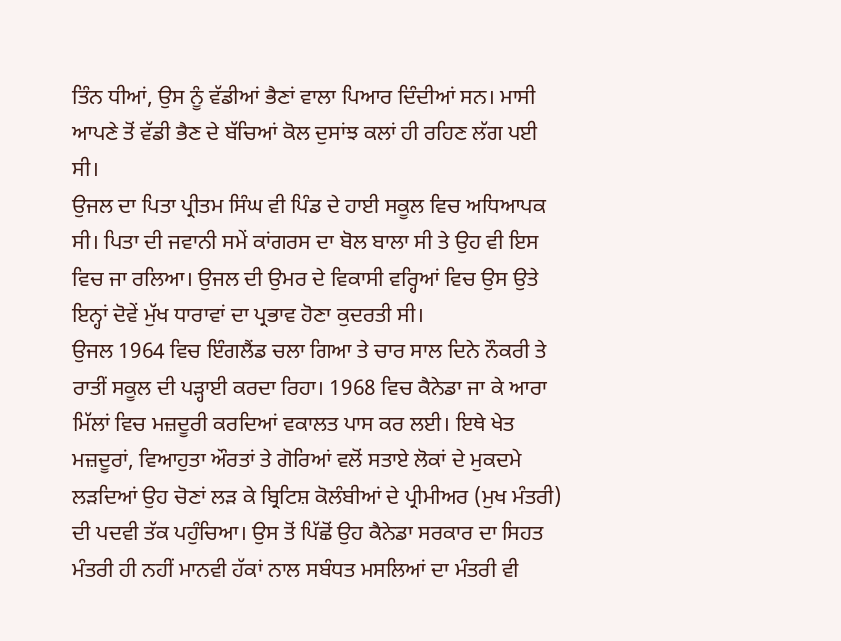ਤਿੰਨ ਧੀਆਂ, ਉਸ ਨੂੰ ਵੱਡੀਆਂ ਭੈਣਾਂ ਵਾਲਾ ਪਿਆਰ ਦਿੰਦੀਆਂ ਸਨ। ਮਾਸੀ ਆਪਣੇ ਤੋਂ ਵੱਡੀ ਭੈਣ ਦੇ ਬੱਚਿਆਂ ਕੋਲ ਦੁਸਾਂਝ ਕਲਾਂ ਹੀ ਰਹਿਣ ਲੱਗ ਪਈ ਸੀ।
ਉਜਲ ਦਾ ਪਿਤਾ ਪ੍ਰੀਤਮ ਸਿੰਘ ਵੀ ਪਿੰਡ ਦੇ ਹਾਈ ਸਕੂਲ ਵਿਚ ਅਧਿਆਪਕ ਸੀ। ਪਿਤਾ ਦੀ ਜਵਾਨੀ ਸਮੇਂ ਕਾਂਗਰਸ ਦਾ ਬੋਲ ਬਾਲਾ ਸੀ ਤੇ ਉਹ ਵੀ ਇਸ ਵਿਚ ਜਾ ਰਲਿਆ। ਉਜਲ ਦੀ ਉਮਰ ਦੇ ਵਿਕਾਸੀ ਵਰ੍ਹਿਆਂ ਵਿਚ ਉਸ ਉਤੇ ਇਨ੍ਹਾਂ ਦੋਵੇਂ ਮੁੱਖ ਧਾਰਾਵਾਂ ਦਾ ਪ੍ਰਭਾਵ ਹੋਣਾ ਕੁਦਰਤੀ ਸੀ।
ਉਜਲ 1964 ਵਿਚ ਇੰਗਲੈਂਡ ਚਲਾ ਗਿਆ ਤੇ ਚਾਰ ਸਾਲ ਦਿਨੇ ਨੌਕਰੀ ਤੇ ਰਾਤੀਂ ਸਕੂਲ ਦੀ ਪੜ੍ਹਾਈ ਕਰਦਾ ਰਿਹਾ। 1968 ਵਿਚ ਕੈਨੇਡਾ ਜਾ ਕੇ ਆਰਾ ਮਿੱਲਾਂ ਵਿਚ ਮਜ਼ਦੂਰੀ ਕਰਦਿਆਂ ਵਕਾਲਤ ਪਾਸ ਕਰ ਲਈ। ਇਥੇ ਖੇਤ ਮਜ਼ਦੂਰਾਂ, ਵਿਆਹੁਤਾ ਔਰਤਾਂ ਤੇ ਗੋਰਿਆਂ ਵਲੋਂ ਸਤਾਏ ਲੋਕਾਂ ਦੇ ਮੁਕਦਮੇ ਲੜਦਿਆਂ ਉਹ ਚੋਣਾਂ ਲੜ ਕੇ ਬ੍ਰਿਟਿਸ਼ ਕੋਲੰਬੀਆਂ ਦੇ ਪ੍ਰੀਮੀਅਰ (ਮੁਖ ਮੰਤਰੀ) ਦੀ ਪਦਵੀ ਤੱਕ ਪਹੁੰਚਿਆ। ਉਸ ਤੋਂ ਪਿੱਛੋਂ ਉਹ ਕੈਨੇਡਾ ਸਰਕਾਰ ਦਾ ਸਿਹਤ ਮੰਤਰੀ ਹੀ ਨਹੀਂ ਮਾਨਵੀ ਹੱਕਾਂ ਨਾਲ ਸਬੰਧਤ ਮਸਲਿਆਂ ਦਾ ਮੰਤਰੀ ਵੀ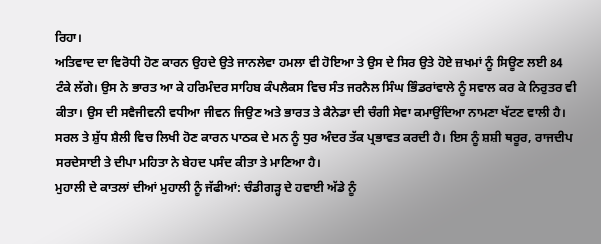ਰਿਹਾ।
ਅਤਿਵਾਦ ਦਾ ਵਿਰੋਧੀ ਹੋਣ ਕਾਰਨ ਉਹਦੇ ਉਤੇ ਜਾਨਲੇਵਾ ਹਮਲਾ ਵੀ ਹੋਇਆ ਤੇ ਉਸ ਦੇ ਸਿਰ ਉਤੇ ਹੋਏ ਜ਼ਖਮਾਂ ਨੂੰ ਸਿਊਣ ਲਈ 84 ਟੰਕੇ ਲੱਗੇ। ਉਸ ਨੇ ਭਾਰਤ ਆ ਕੇ ਹਰਿਮੰਦਰ ਸਾਹਿਬ ਕੰਪਲੈਕਸ ਵਿਚ ਸੰਤ ਜਰਨੈਲ ਸਿੰਘ ਭਿੰਡਰਾਂਵਾਲੇ ਨੂੰ ਸਵਾਲ ਕਰ ਕੇ ਨਿਰੁਤਰ ਵੀ ਕੀਤਾ। ਉਸ ਦੀ ਸਵੈਜੀਵਨੀ ਵਧੀਆ ਜੀਵਨ ਜਿਉਣ ਅਤੇ ਭਾਰਤ ਤੇ ਕੈਨੇਡਾ ਦੀ ਚੰਗੀ ਸੇਵਾ ਕਮਾਉਂਦਿਆ ਨਾਮਣਾ ਖੱਟਣ ਵਾਲੀ ਹੈ। ਸਰਲ ਤੇ ਸ਼ੁੱਧ ਸ਼ੈਲੀ ਵਿਚ ਲਿਖੀ ਹੋਣ ਕਾਰਨ ਪਾਠਕ ਦੇ ਮਨ ਨੂੰ ਧੁਰ ਅੰਦਰ ਤੱਕ ਪ੍ਰਭਾਵਤ ਕਰਦੀ ਹੈ। ਇਸ ਨੂੰ ਸ਼ਸ਼ੀ ਥਰੂਰ, ਰਾਜਦੀਪ ਸਰਦੇਸਾਈ ਤੇ ਦੀਪਾ ਮਹਿਤਾ ਨੇ ਬੇਹਦ ਪਸੰਦ ਕੀਤਾ ਤੇ ਮਾਣਿਆ ਹੈ।
ਮੁਹਾਲੀ ਦੇ ਕਾਤਲਾਂ ਦੀਆਂ ਮੁਹਾਲੀ ਨੂੰ ਜੱਫੀਆਂ: ਚੰਡੀਗੜ੍ਹ ਦੇ ਹਵਾਈ ਅੱਡੇ ਨੂੰ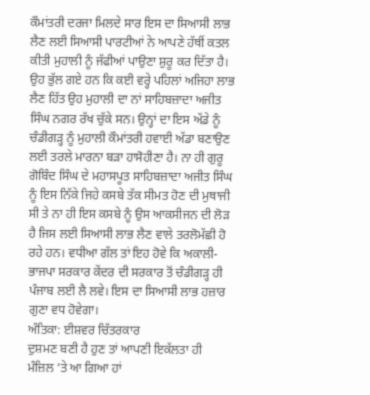ਕੌਮਾਂਤਰੀ ਦਰਜਾ ਮਿਲਦੇ ਸਾਰ ਇਸ ਦਾ ਸਿਆਸੀ ਲਾਭ ਲੈਣ ਲਈ ਸਿਆਸੀ ਪਾਰਟੀਆਂ ਨੇ ਆਪਣੇ ਹੱਥੀਂ ਕਤਲ ਕੀਤੀ ਮੁਹਾਲੀ ਨੂੰ ਜੱਫੀਆਂ ਪਾਉਣਾ ਸ਼ੁਰੂ ਕਰ ਦਿੱਤਾ ਹੈ। ਉਹ ਭੁੱਲ ਗਏ ਹਨ ਕਿ ਕਈ ਵਰ੍ਹੇ ਪਹਿਲਾਂ ਅਜਿਹਾ ਲਾਭ ਲੈਣ ਹਿੱਤ ਉਹ ਮੁਹਾਲੀ ਦਾ ਨਾਂ ਸਾਹਿਬਜ਼ਾਦਾ ਅਜੀਤ ਸਿੰਘ ਨਗਰ ਰੱਖ ਚੁੱਕੇ ਸਨ। ਉਨ੍ਹਾਂ ਦਾ ਇਸ ਅੱਡੇ ਨੂੰ ਚੰਡੀਗੜ੍ਹ ਨੂੰ ਮੁਹਾਲੀ ਕੌਮਾਂਤਰੀ ਹਵਾਈ ਅੱਡਾ ਬਣਾਉਣ ਲਈ ਤਰਲੇ ਮਾਰਨਾ ਬੜਾ ਹਾਸੋਹੀਣਾ ਹੈ। ਨਾ ਹੀ ਗੁਰੂ ਗੋਬਿੰਦ ਸਿੰਘ ਦੇ ਮਹਾਸਪੂਤ ਸਾਹਿਬਜ਼ਾਦਾ ਅਜੀਤ ਸਿੰਘ ਨੂੰ ਇਸ ਨਿੱਕੇ ਜਿਹੇ ਕਸਬੇ ਤੱਕ ਸੀਮਤ ਹੋਣ ਦੀ ਮੁਥਾਜੀ ਸੀ ਤੇ ਨਾ ਹੀ ਇਸ ਕਸਬੇ ਨੂੰ ਉਸ ਆਕਸੀਜਨ ਦੀ ਲੋੜ ਹੈ ਜਿਸ ਲਈ ਸਿਆਸੀ ਲਾਭ ਲੈਣ ਵਾਲੇ ਤਰਲੋਮੱਛੀ ਹੋ ਰਹੇ ਹਨ। ਵਧੀਆ ਗੱਲ ਤਾਂ ਇਹ ਹੋਵੇ ਕਿ ਅਕਾਲੀ-ਭਾਜਪਾ ਸਰਕਾਰ ਕੇਂਦਰ ਦੀ ਸਰਕਾਰ ਤੋਂ ਚੰਡੀਗੜ੍ਹ ਹੀ ਪੰਜਾਬ ਲਈ ਲੈ ਲਵੇ। ਇਸ ਦਾ ਸਿਆਸੀ ਲਾਭ ਹਜ਼ਾਰ ਗੁਣਾ ਵਧ ਹੋਵੇਗਾ।
ਅੰਤਿਕਾ: ਈਸ਼ਵਰ ਚਿੱਤਰਕਾਰ
ਦੁਸ਼ਮਣ ਬਣੀ ਹੈ ਹੁਣ ਤਾਂ ਆਪਣੀ ਇਕੱਲਤਾ ਹੀ
ਮੰਜ਼ਿਲ ‘ਤੇ ਆ ਗਿਆ ਹਾਂ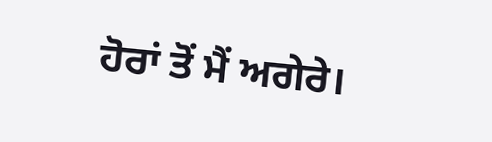ਹੋਰਾਂ ਤੋਂ ਮੈਂ ਅਗੇਰੇ।